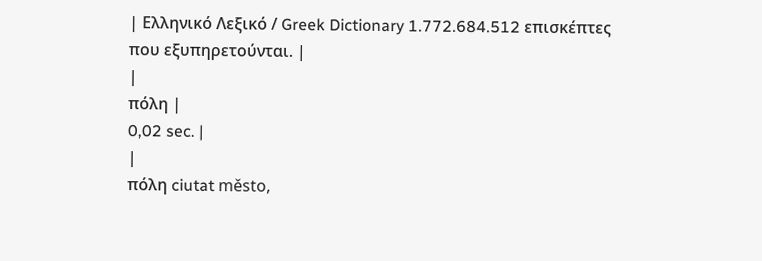| Ελληνικό Λεξικό / Greek Dictionary 1.772.684.512 επισκέπτες που εξυπηρετούνται. |
|
πόλη |
0,02 sec. |
|
πόλη ciutat město,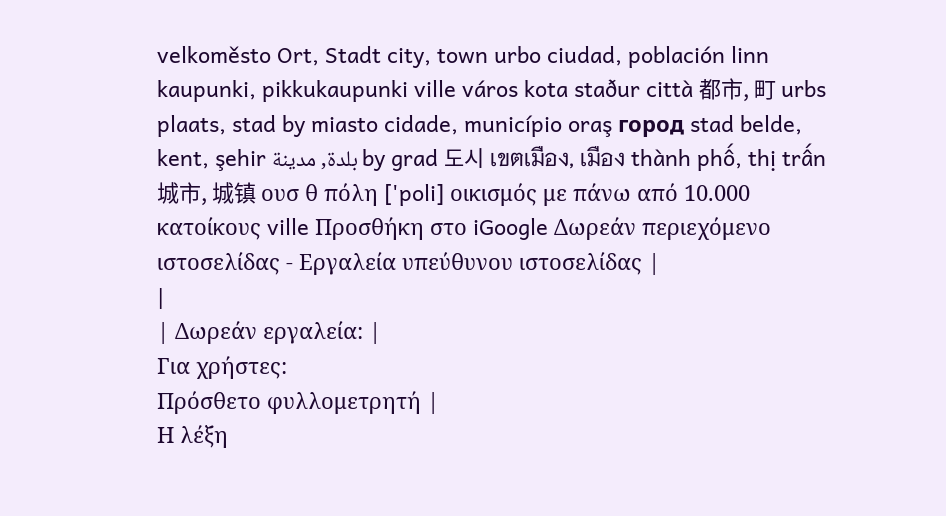velkoměsto Ort, Stadt city, town urbo ciudad, población linn kaupunki, pikkukaupunki ville város kota staður città 都市, 町 urbs plaats, stad by miasto cidade, município oraş город stad belde, kent, şehir بلدة, مدينة by grad 도시 เขตเมือง, เมือง thành phố, thị trấn 城市, 城镇 ουσ θ πόλη ['poli] οικισμός με πάνω από 10.000 κατοίκους ville Προσθήκη στο iGoogle Δωρεάν περιεχόμενο ιστοσελίδας - Εργαλεία υπεύθυνου ιστοσελίδας |
|
| Δωρεάν εργαλεία: |
Για χρήστες:
Πρόσθετο φυλλομετρητή |
Η λέξη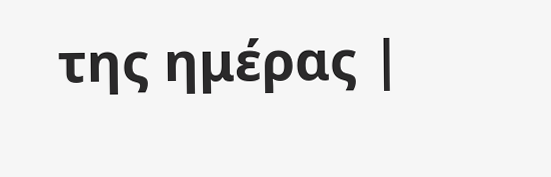της ημέρας |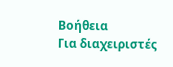Βοήθεια
Για διαχειριστές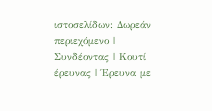ιστοσελίδων: Δωρεάν περιεχόμενο | Συνδέοντας | Κουτί έρευνας | Έρευνα με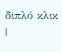διπλό κλικ |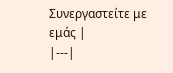Συνεργαστείτε με εμάς |
|---|